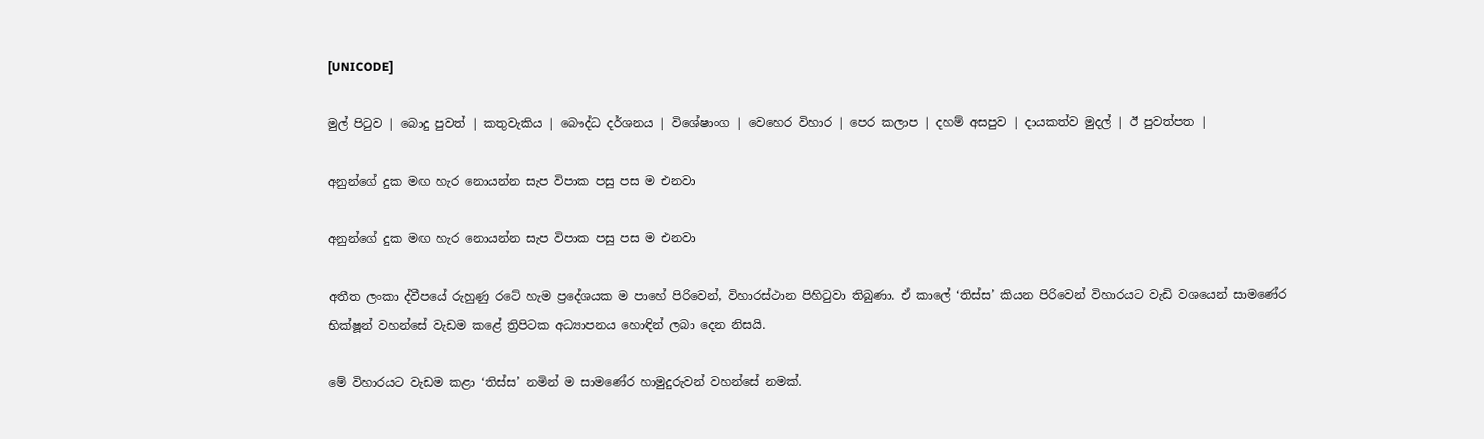[UNICODE]

මුල් පිටුව | බොදු පුවත් | කතුවැකිය | බෞද්ධ දර්ශනය | විශේෂාංග | වෙහෙර විහාර | පෙර කලාප | දහම් අසපුව | දායකත්ව මුදල් | ඊ පුවත්පත |

අනුන්ගේ දුක මඟ හැර නොයන්න සැප විපාක පසු පස ම එනවා

අනුන්ගේ දුක මඟ හැර නොයන්න සැප විපාක පසු පස ම එනවා

අතීත ලංකා ද්වීපයේ රුහුණු රටේ හැම ප්‍රදේශයක ම පාහේ පිරිවෙන්, විහාරස්ථාන පිහිටුවා තිබුණා. ඒ කාලේ ‘තිස්ස’ කියන පිරිවෙන් විහාරයට වැඩි වශයෙන් සාමණේර භික්ෂූන් වහන්සේ වැඩම කළේ ත්‍රිපිටක අධ්‍යාපනය හොඳින් ලබා දෙන නිසයි.

මේ විහාරයට වැඩම කළා ‘තිස්ස’ නමින් ම සාමණේර හාමුදුරුවන් වහන්සේ නමක්.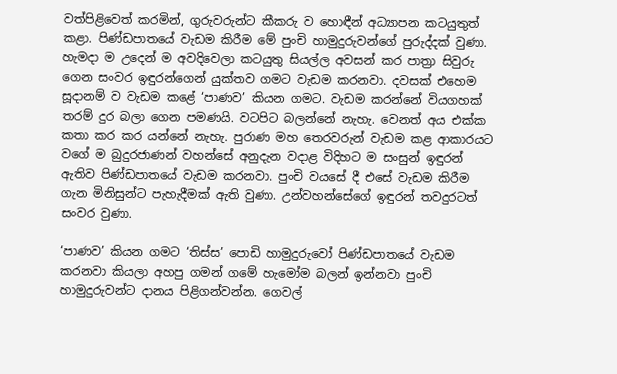වත්පිළිවෙත් කරමින්, ගුරුවරුන්ට කීකරු ව හොඳීන් අධ්‍යාපන කටයුතුත් කළා. පිණ්ඩපාතයේ වැඩම කිරීම මේ පුංචි හාමුදුරුවන්ගේ පුරුද්දක් වුණා. හැමදා ම උදෙන් ම අවදිවෙලා කටයුතු සියල්ල අවසන් කර පාත්‍රා සිවුරු ගෙන සංවර ඉඳුරන්ගෙන් යුක්තව ගමට වැඩම කරනවා. දවසක් එහෙම සූදානම් ව වැඩම කළේ ‘පාණව’ කියන ගමට. වැඩම කරන්නේ වියගහක් තරම් දුර බලා ගෙන පමණයි. වටපිට බලන්නේ නැහැ. වෙනත් අය එක්ක කතා කර කර යන්නේ නැහැ. පුරාණ මහ තෙරවරුන් වැඩම කළ ආකාරයට වගේ ම බුදුරජාණන් වහන්සේ අනුදැන වදාළ විදිහට ම සංසුන් ඉඳුරන් ඇතිව පිණ්ඩපාතයේ වැඩම කරනවා. පුංචි වයසේ දී එසේ වැඩම කිරීම ගැන මිනිසුන්ට පැහැදීමක් ඇති වුණා. උන්වහන්සේගේ ඉඳුරන් තවදුරටත් සංවර වුණා.

‘පාණව’ කියන ගමට ‘තිස්ස’ පොඩි හාමුදුරුවෝ පිණ්ඩපාතයේ වැඩම කරනවා කියලා අහපු ගමන් ගමේ හැමෝම බලන් ඉන්නවා පුංචි හාමුදුරුවන්ට දානය පිළිගන්වන්න. ගෙවල්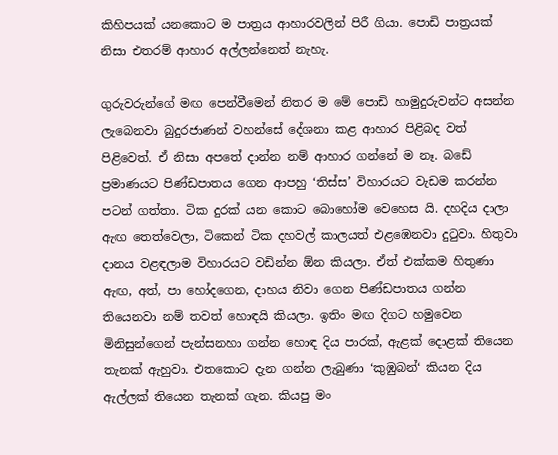කිහිපයක් යනකොට ම පාත්‍රය ආහාරවලින් පිරී ගියා. පොඩි පාත්‍රයක් නිසා එතරම් ආහාර අල්ලන්නෙත් නැහැ.

ගුරුවරුන්ගේ මඟ පෙන්වීමෙන් නිතර ම මේ පොඩි හාමුදුරුවන්ට අසන්න ලැබෙනවා බුදුරජාණන් වහන්සේ දේශනා කළ ආහාර පිළිබද වත් පිළිවෙත්. ඒ නිසා අපතේ දාන්න නම් ආහාර ගන්නේ ම නෑ. බඩේ ප්‍රමාණයට පිණ්ඩපාතය ගෙන ආපහු ‘තිස්ස’ විහාරයට වැඩම කරන්න පටන් ගත්තා. ටික දුරක් යන කොට බොහෝම වෙහෙස යි. දහදිය දාලා ඇඟ තෙත්වෙලා, ටිකෙන් ටික දහවල් කාලයත් එළඹෙනවා දුටුවා. හිතුවා දානය වළඳලාම විහාරයට වඩින්න ඕන කියලා. ඒත් එක්කම හිතුණා ඇඟ, අත්, පා හෝදගෙන, දාහය නිවා ගෙන පිණ්ඩපාතය ගන්න තියෙනවා නම් තවත් හොඳයි කියලා. ඉතිං මඟ දිගට හමුවෙන මිනිසුන්ගෙන් පැන්සනහා ගන්න හොඳ දිය පාරක්, ඇළක් දොළක් තියෙන තැනක් ඇහුවා. එතකොට දැන ගන්න ලැබුණා ‘කුඹුබන්‘ කියන දිය ඇල්ලක් තියෙන තැනක් ගැන. කියපු මං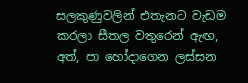සලකුණුවලින් එතැනට වැඩම කරලා සීතල වතුරෙන් ඇඟ, අත්, පා හෝදාගෙන ලස්සන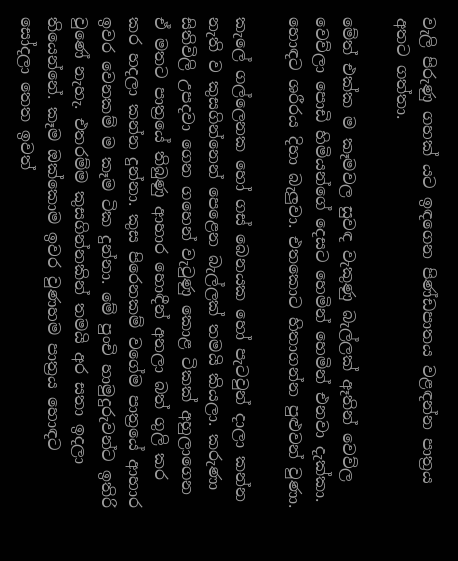වැලි පිරුණු ගහක් යට ඉඳගෙන පිණ්ඩපාතය වළඳන්න පාත්‍රය අතට ගත්තා.

මේත් එක්ක ම කෑමවල සුවඳ වැකුණු බැල්ලක් ඈතින් වෙව්ල වෙව්ලා පොඩි හිමියන්ගේ දෙසට හෙමින් හෙමින් එනවා දැක්කා. හොඳට ශරීරය දිහා බැලුවා. එතකොට හිතාගන්න පුළුවන් වුණා.

කැලේ ගල්ලෙනක හෝ ගස් බෙනයක හෝ පැටවුන් දාලා කන්න නැති ව කුසගින්නෙන් පෙළෙන බැල්ලක් තමයි කියලා. කරුණා සිතිවිලි උපදවා ගෙන ගහෙන් වැටුණු කොළ ටිකක් අහුලාගෙන ඒ මතට පාත්‍රයේ තිබුණු ආහාර හොඳීන් අනලා බත් ගුලි කර කර හදලා කන්න දුන්නා. කුස පිරෙනකම් වගේම පාත්‍රයේ ආහාර ඉවර වෙනකම් ම කෑම ටික දුන්නා. මේ පුංචි හාමුදුරුවන්ට ඉතිරි වුණේ නැහැ. එතරම්ම කුසගින්නකින් තමයි අර සතා ඉදලා තියෙන්නේ. කෑම ඔක්කොම ඉවර වුණහම පාත්‍රය හොඳට සෝදලා තෙත ඉවත්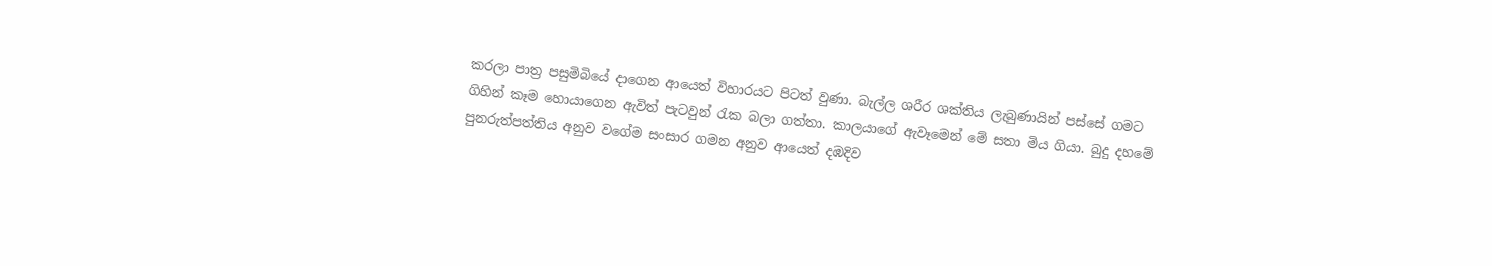කරලා පාත්‍ර පසුමිබියේ දාගෙන ආයෙත් විහාරයට පිටත් වුණා. බැල්ල ශරීර ශක්තිය ලැබුණායින් පස්සේ ගමට ගිහින් කෑම හොයාගෙන ඇවිත් පැටවුන් රැක බලා ගත්තා. කාලයාගේ ඇවෑමෙන් මේ සතා මිය ගියා. බුදු දහමේ පුනරුත්පත්තිය අනුව වගේම සංසාර ගමන අනුව ආයෙත් දඹදිව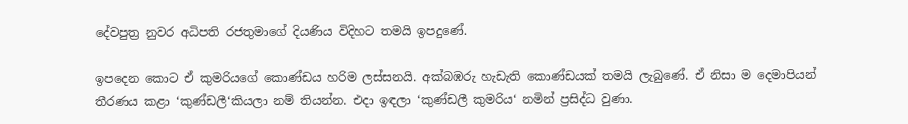දේවපුත්‍ර නුවර අධිපති රජතුමාගේ දියණිය විදිහට තමයි ඉපදුණේ.

ඉපදෙන කොට ඒ කුමරියගේ කොණ්ඩය හරිම ලස්සනයි. අක්බඹරු හැඩැති කොණ්ඩයක් තමයි ලැබුණේ. ඒ නිසා ම දෙමාපියන් තීරණය කළා ‘කුණ්ඩලී‘කියලා නම් තියන්න. එදා ඉඳලා ‘කුණ්ඩලී කුමරිය‘ නමින් ප්‍රසිද්ධ වුණා.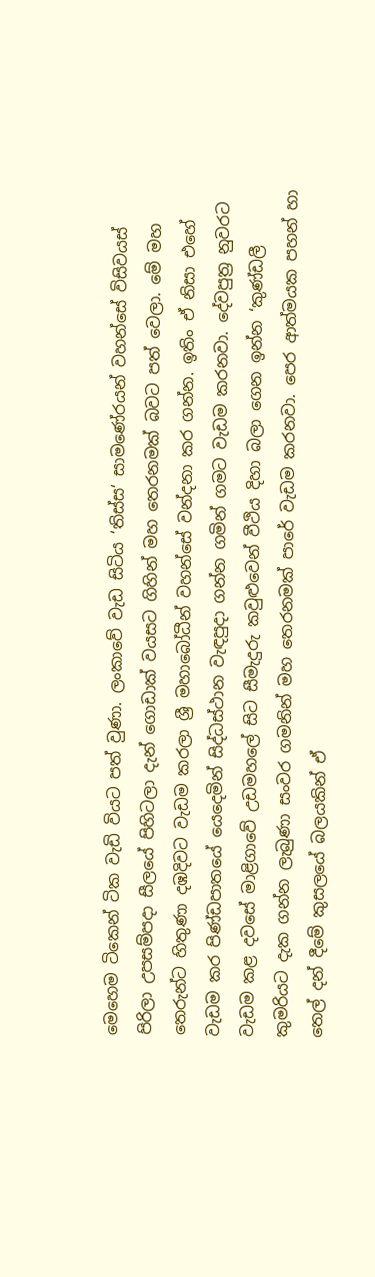මෙහෙම ටිකෙන් ටික වැඩි වියට පත් වුණා. ලංකාවේ වැඩ සිටිය ‘තිස්ස‘ සාමණේරයන් වහන්සේ විසිවයස් පිරිලා උපසම්පදා සීලයේ පිහිටලා දැන් ගොඩාක් වයසට ගිහින් මහ තෙරනමක් බවට පත් වෙලා. මේ මහ තෙරුන්ට හිතුණා දඹදිවට වැඩම කරලා ශ්‍රී මහාබෝධීන් වහන්සේ වන්දනා කර ගන්න. ඉතිං ඒ නිසා එහේ වැඩම කර පිණ්ඩපාතයේ යෙදෙමින් සිද්ධස්ථාන වැඳපුදා ගන්න ගමින් ගමට වැඩම කරනවා. දේවපුත්‍ර නුවරට වැඩම කළ දවසේ මාළිගාවේ උඩමහලේ සිට සීමැදුරු කවුළුවෙන් වීථිය දිහා බලා ගෙන ඉන්න ‘කුණ්ඩලී කුමරියට දැක ගන්න ලැබුණා සංවර ගමනින් මහ තෙරනමක් පාරේ වැඩම කරනවා. පෙර ආත්මයක පහන් හා තෙල් දන් දීමේ කුසලයේ බලයකින් ඒ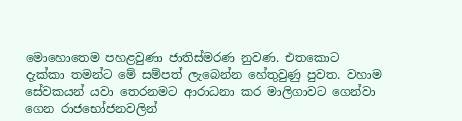මොහොතෙම පහළවුණා ජාතිස්මරණ නුවණ. එතකොට දැක්කා තමන්ට මේ සම්පත් ලැබෙන්න හේතුවුණු පුවත. වහාම සේවකයන් යවා තෙරනමට ආරාධනා කර මාලිගාවට ගෙන්වා ගෙන රාජභෝජනවලින්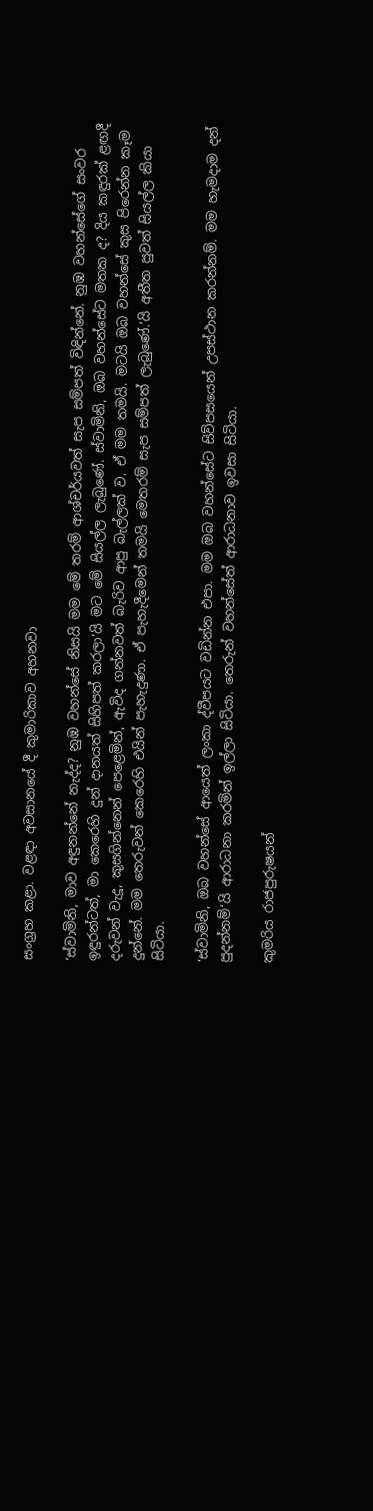සංග්‍රහ කළා. වළඳා අවසානයේ දී කුමාරිකාව අහනවා

‘ස්වාමිනි, මාව අඳුනන්නේ නැද්ද? නුඹ වහන්සේ නිසයි මම මේ තරම් ආශ්චර්යවත් සැප සම්පත් විඳින්නේ. නුඹ වහන්සේගේ සංවර ඉඳුරන්ටත්, මා කෙරෙහි දුන් දානයත් සිහිපත් කරලා‘යි මට මේ සියල්ල ලැබුණේ. ස්වාමිනි, ඔබ වහන්සේට මතක ද? දිය කඳුරක් ළඟදී දරුවන් වැදූ, කුසගින්නෙන් පෙළෙමින්, ඇවිද ගන්නවත් බැරිව ආපු බැල්ලක් ව. ඒ මම තමයි. මටයි ඔබ වහන්සේ කුස පිරෙන්න කෑම දුන්නේ. මම තෙරුවන් කෙරෙහි එයින් පැහැදුණා. ඒ පැහැදීමෙන් තමයි මෙතරම් සැප සම්පත් ලැබුණේ.’යි අතීත පුවත් සියල්ල කියා සිටියා.

‘ස්වාමිනි, ඔබ වහන්සේ ආයෙත් ලංකා ද්වීපයට වඩින්න එපා. මම ඔබ වහන්සේට සිව්පසයෙන් උපස්ථාන කරන්නම්. මම හැමදාම දන් පුදන්නම්‘යි ආරාධනා කරමින් ඉල්ලා සිටියා. තෙරුන් වහන්සේත් ආරාධනාව ඉවසා සිටියා.

කුමරිය රාජපුරුෂයන්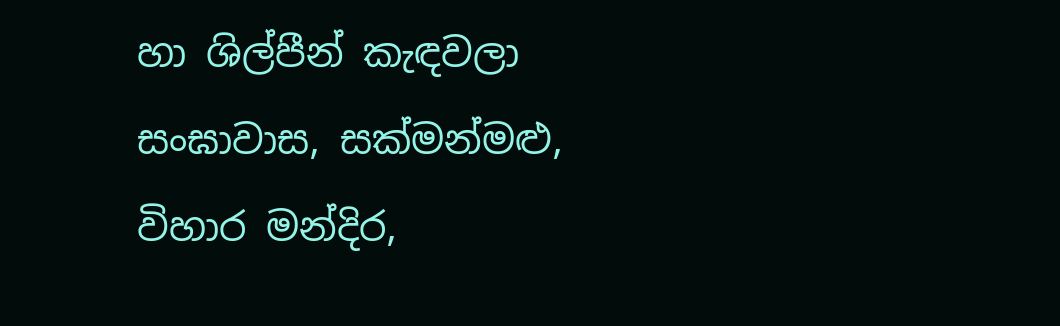හා ශිල්පීන් කැඳවලා සංඝාවාස, සක්මන්මළු, විහාර මන්දිර,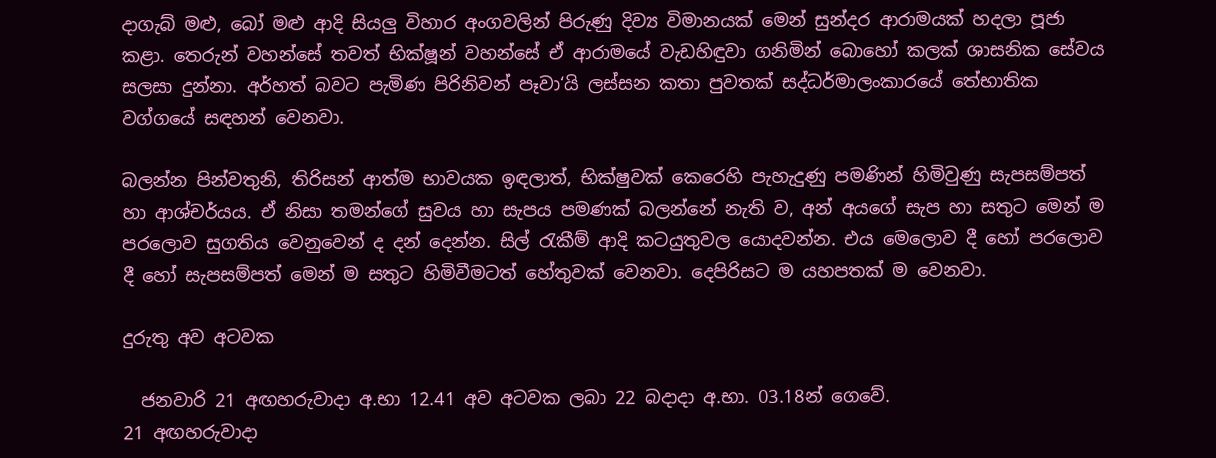දාගැබ් මළු, බෝ මළු ආදි සියලු විහාර අංගවලින් පිරුණු දිව්‍ය විමානයක් මෙන් සුන්දර ආරාමයක් හදලා පූජා කළා. තෙරුන් වහන්සේ තවත් භික්ෂූන් වහන්සේ ඒ ආරාමයේ වැඩහිඳුවා ගනිමින් බොහෝ කලක් ශාසනික සේවය සලසා දුන්නා. අර්හත් බවට පැමිණ පිරිනිවන් පෑවා‘යි ලස්සන කතා පුවතක් සද්ධර්මාලංකාරයේ තේභාතික වග්ගයේ සඳහන් වෙනවා.

බලන්න පින්වතුනි, තිරිසන් ආත්ම භාවයක ඉඳලාත්, භික්ෂුවක් කෙරෙහි පැහැදුණු පමණින් හිමිවුණු සැපසම්පත් හා ආශ්චර්යය. ඒ නිසා තමන්ගේ සුවය හා සැපය පමණක් බලන්නේ නැති ව, අන් අයගේ සැප හා සතුට මෙන් ම පරලොව සුගතිය වෙනුවෙන් ද දන් දෙන්න. සිල් රැකීම් ආදි කටයුතුවල යොදවන්න. එය මෙලොව දී හෝ පරලොව දී හෝ සැපසම්පත් මෙන් ම සතුට හිමිවීමටත් හේතුවක් වෙනවා. දෙපිරිසට ම යහපතක් ම වෙනවා.

දුරුතු අව අටවක

  ජනවාරි 21 අඟහරුවාදා අ.භා 12.41 අව අටවක ලබා 22 බදාදා අ.භා. 03.18න් ගෙවේ.
21 අඟහරුවාදා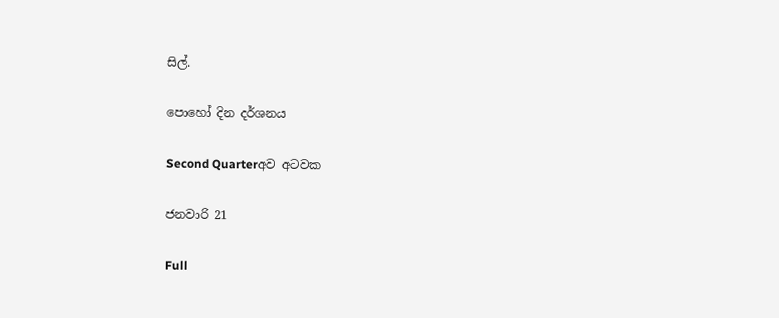සිල්.

පොහෝ දින දර්ශනය

Second Quarterඅව අටවක

ජනවාරි 21

Full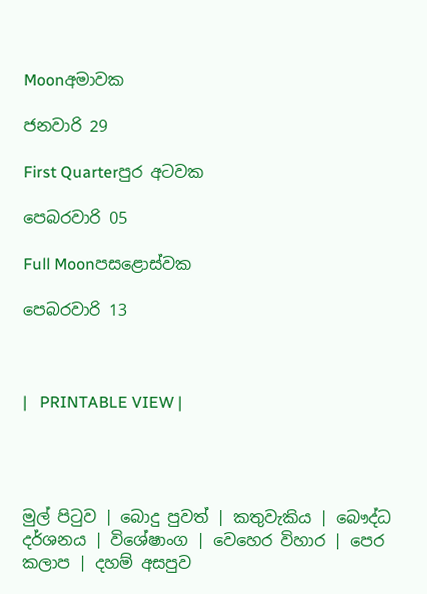Moonඅමාවක

ජනවාරි 29

First Quarterපුර අටවක

පෙබරවාරි 05

Full Moonපසළොස්වක

පෙබරවාරි 13



|   PRINTABLE VIEW |




මුල් පිටුව | බොදු පුවත් | කතුවැකිය | බෞද්ධ දර්ශනය | විශේෂාංග | වෙහෙර විහාර | පෙර කලාප | දහම් අසපුව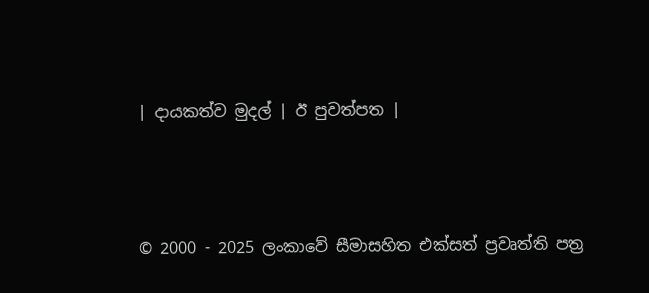| දායකත්ව මුදල් | ඊ පුවත්පත |



© 2000 - 2025 ලංකාවේ සීමාසහිත එක්සත් ප්‍රවෘත්ති පත්‍ර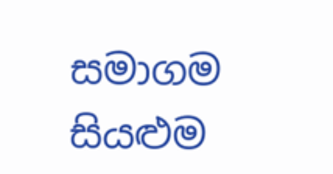සමාගම
සියළුම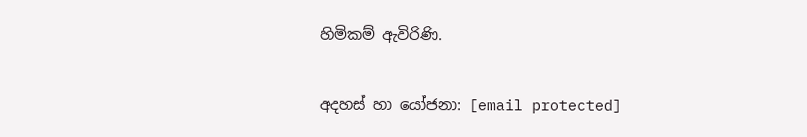හිමිකම් ඇවිරිණි.

අදහස් හා යෝජනා: [email protected]